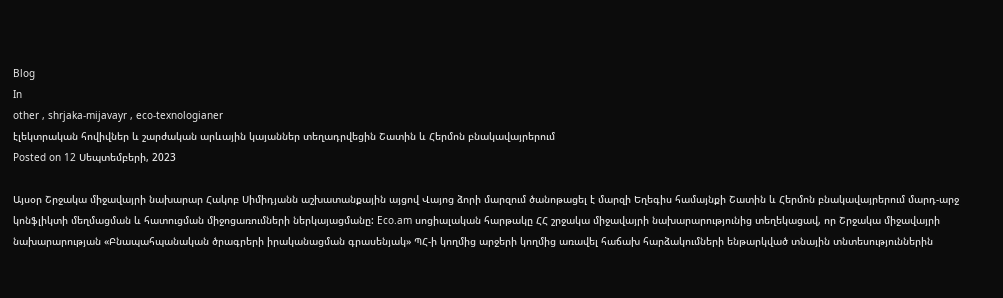Blog
In
other , shrjaka-mijavayr , eco-texnologianer
էլեկտրական հովիվներ և շարժական արևային կայաններ տեղադրվեցին Շատին և Հերմոն բնակավայրերում
Posted on 12 Սեպտեմբերի, 2023

Այսօր Շրջակա միջավայրի նախարար Հակոբ Սիմիդյանն աշխատանքային այցով Վայոց ձորի մարզում ծանոթացել է մարզի Եղեգիս համայնքի Շատին և Հերմոն բնակավայրերում մարդ-արջ կոնֆլիկտի մեղմացման և հատուցման միջոցառումների ներկայացմանը: Eco.am սոցիալական հարթակը ՀՀ շրջակա միջավայրի նախարարությունից տեղեկացավ, որ Շրջակա միջավայրի նախարարության «Բնապահպանական ծրագրերի իրականացման գրասենյակ» ՊՀ-ի կողմից արջերի կողմից առավել հաճախ հարձակումների ենթարկված տնային տնտեսություններին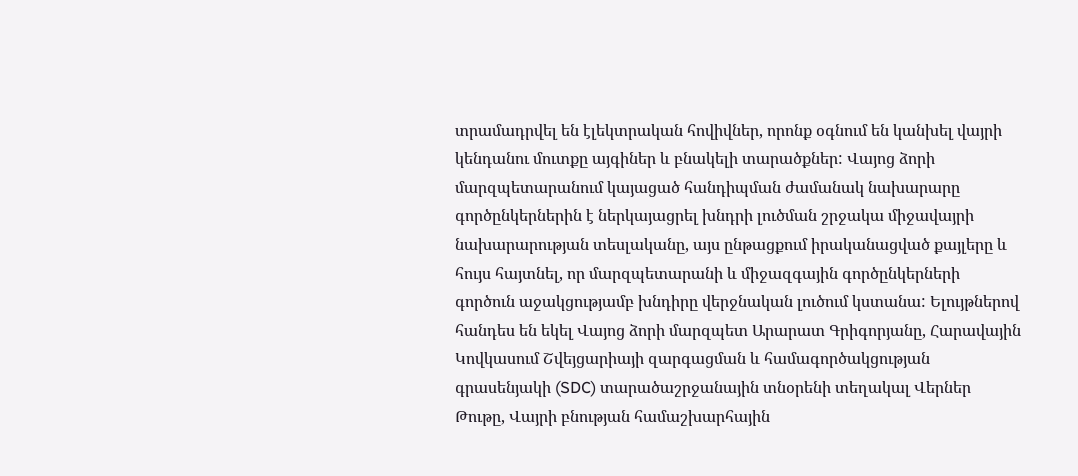տրամադրվել են էլեկտրական հովիվներ, որոնք օգնում են կանխել վայրի կենդանու մուտքը այգիներ և բնակելի տարածքներ: Վայոց ձորի մարզպետարանում կայացած հանդիպման ժամանակ նախարարը գործընկերներին է ներկայացրել խնդրի լուծման շրջակա միջավայրի նախարարության տեսլականը, այս ընթացքում իրականացված քայլերը և հույս հայտնել, որ մարզպետարանի և միջազգային գործընկերների գործուն աջակցությամբ խնդիրը վերջնական լուծում կստանա: Ելույթներով հանդես են եկել Վայոց ձորի մարզպետ Արարատ Գրիգորյանը, Հարավային Կովկասում Շվեյցարիայի զարգացման և համագործակցության գրասենյակի (SDC) տարածաշրջանային տնօրենի տեղակալ Վերներ Թութը, Վայրի բնության համաշխարհային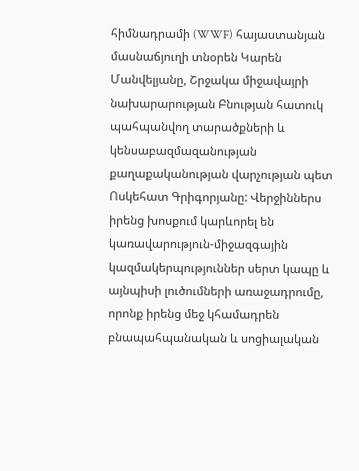հիմնադրամի (WWF) հայաստանյան մասնաճյուղի տնօրեն Կարեն Մանվելյանը, Շրջակա միջավայրի նախարարության Բնության հատուկ պահպանվող տարածքների և կենսաբազմազանության քաղաքականության վարչության պետ Ոսկեհատ Գրիգորյանը: Վերջիններս իրենց խոսքում կարևորել են կառավարություն-միջազգային կազմակերպություններ սերտ կապը և այնպիսի լուծումների առաջադրումը, որոնք իրենց մեջ կհամադրեն բնապահպանական և սոցիալական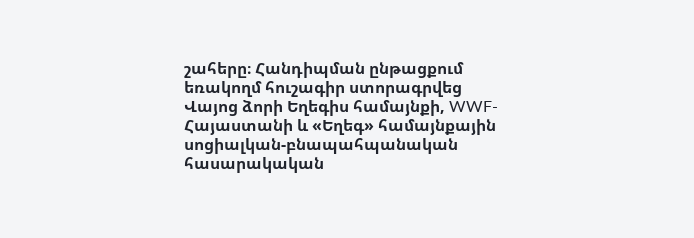շահերը։ Հանդիպման ընթացքում եռակողմ հուշագիր ստորագրվեց Վայոց ձորի Եղեգիս համայնքի, WWF-Հայաստանի և «Եղեգ» համայնքային սոցիալկան-բնապահպանական հասարակական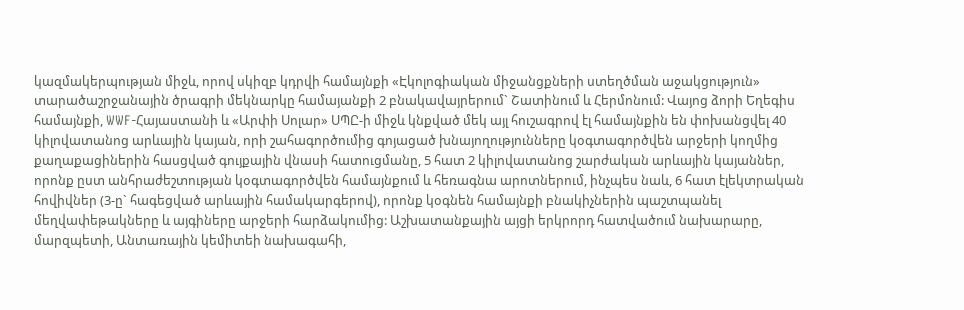կազմակերպության միջև, որով սկիզբ կդրվի համայնքի «Էկոլոգիական միջանցքների ստեղծման աջակցություն» տարածաշրջանային ծրագրի մեկնարկը համայանքի 2 բնակավայրերում` Շատինում և Հերմոնում: Վայոց ձորի Եղեգիս համայնքի, WWF-Հայաստանի և «Արփի Սոլար» ՍՊԸ-ի միջև կնքված մեկ այլ հուշագրով էլ համայնքին են փոխանցվել 40 կիլովատանոց արևային կայան, որի շահագործումից գոյացած խնայողությունները կօգտագործվեն արջերի կողմից քաղաքացիներին հասցված գույքային վնասի հատուցմանը, 5 հատ 2 կիլովատանոց շարժական արևային կայաններ, որոնք ըստ անհրաժեշտության կօգտագործվեն համայնքում և հեռագնա արոտներում, ինչպես նաև, 6 հատ էլեկտրական հովիվներ (3-ը` հագեցված արևային համակարգերով), որոնք կօգնեն համայնքի բնակիչներին պաշտպանել մեղվափեթակները և այգիները արջերի հարձակումից: Աշխատանքային այցի երկրորդ հատվածում նախարարը, մարզպետի, Անտառային կեմիտեի նախագահի,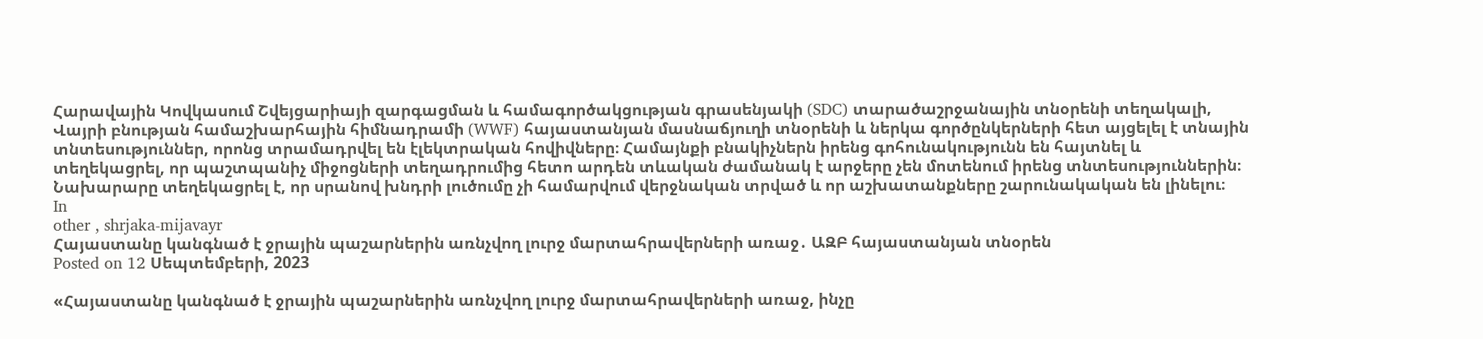Հարավային Կովկասում Շվեյցարիայի զարգացման և համագործակցության գրասենյակի (SDC) տարածաշրջանային տնօրենի տեղակալի, Վայրի բնության համաշխարհային հիմնադրամի (WWF) հայաստանյան մասնաճյուղի տնօրենի և ներկա գործընկերների հետ այցելել է տնային տնտեսություններ, որոնց տրամադրվել են էլեկտրական հովիվները։ Համայնքի բնակիչներն իրենց գոհունակությունն են հայտնել և տեղեկացրել, որ պաշտպանիչ միջոցների տեղադրումից հետո արդեն տևական ժամանակ է արջերը չեն մոտենում իրենց տնտեսություններին։ Նախարարը տեղեկացրել է, որ սրանով խնդրի լուծումը չի համարվում վերջնական տրված և որ աշխատանքները շարունակական են լինելու։
In
other , shrjaka-mijavayr
Հայաստանը կանգնած է ջրային պաշարներին առնչվող լուրջ մարտահրավերների առաջ․ ԱԶԲ հայաստանյան տնօրեն
Posted on 12 Սեպտեմբերի, 2023

«Հայաստանը կանգնած է ջրային պաշարներին առնչվող լուրջ մարտահրավերների առաջ, ինչը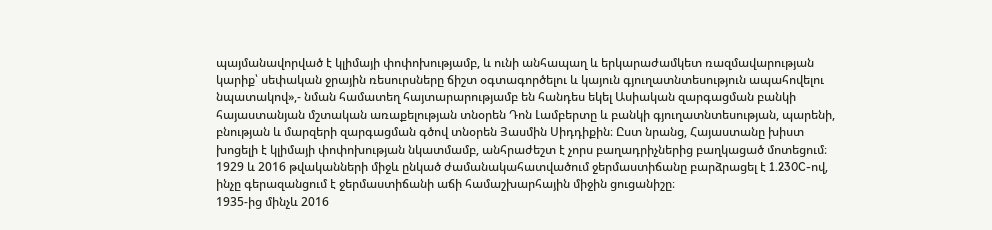պայմանավորված է կլիմայի փոփոխությամբ, և ունի անհապաղ և երկարաժամկետ ռազմավարության կարիք՝ սեփական ջրային ռեսուրսները ճիշտ օգտագործելու և կայուն գյուղատնտեսություն ապահովելու նպատակով»,- նման համատեղ հայտարարությամբ են հանդես եկել Ասիական զարգացման բանկի հայաստանյան մշտական առաքելության տնօրեն Դոն Լամբերտը և բանկի գյուղատնտեսության, պարենի, բնության և մարզերի զարգացման գծով տնօրեն Յասմին Սիդդիքին։ Ըստ նրանց, Հայաստանը խիստ խոցելի է կլիմայի փոփոխության նկատմամբ, անհրաժեշտ է չորս բաղադրիչներից բաղկացած մոտեցում։
1929 և 2016 թվականների միջև ընկած ժամանակահատվածում ջերմաստիճանը բարձրացել է 1.230C-ով, ինչը գերազանցում է ջերմաստիճանի աճի համաշխարհային միջին ցուցանիշը։
1935-ից մինչև 2016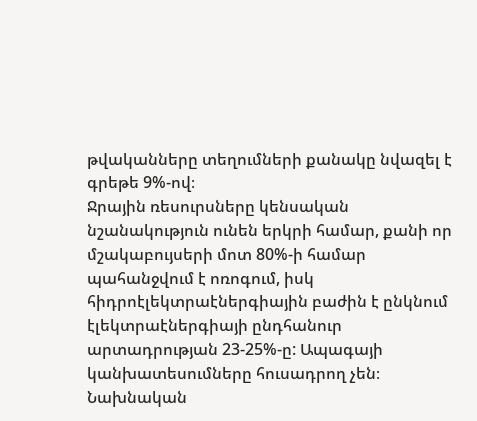թվականները տեղումների քանակը նվազել է գրեթե 9%-ով։
Ջրային ռեսուրսները կենսական նշանակություն ունեն երկրի համար, քանի որ մշակաբույսերի մոտ 80%-ի համար պահանջվում է ոռոգում, իսկ հիդրոէլեկտրաէներգիային բաժին է ընկնում էլեկտրաէներգիայի ընդհանուր արտադրության 23-25%-ը: Ապագայի կանխատեսումները հուսադրող չեն։
Նախնական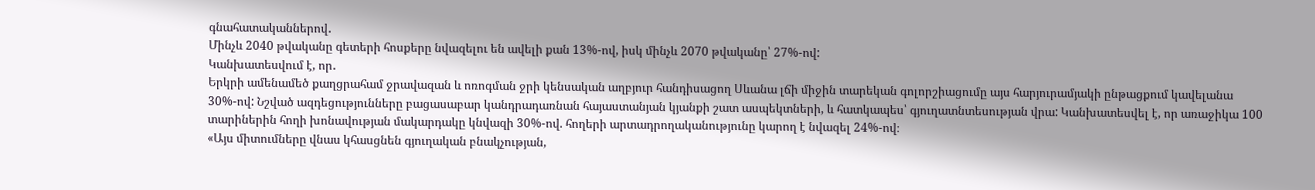գնահատականներով․
Մինչև 2040 թվականը գետերի հոսքերը նվազելու են ավելի քան 13%-ով, իսկ մինչև 2070 թվականը՝ 27%-ով:
Կանխատեսվում է, որ․
Երկրի ամենամեծ քաղցրահամ ջրավազան և ոռոգման ջրի կենսական աղբյուր հանդիսացող Սևանա լճի միջին տարեկան գոլորշիացումը այս հարյուրամյակի ընթացքում կավելանա 30%-ով: Նշված ազդեցությունները բացասաբար կանդրադառնան հայաստանյան կյանքի շատ ասպեկտների, և հատկապես՝ գյուղատնտեսության վրա: Կանխատեսվել է, որ առաջիկա 100 տարիներին հողի խոնավության մակարդակը կնվազի 30%-ով. հողերի արտադրողականությունը կարող է նվազել 24%-ով։
«Այս միտումները վնաս կհասցնեն գյուղական բնակչության,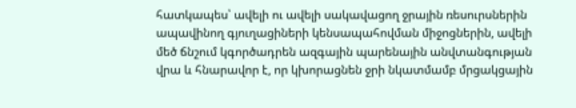հատկապես՝ ավելի ու ավելի սակավացող ջրային ռեսուրսներին ապավինող գյուղացիների կենսապահովման միջոցներին, ավելի մեծ ճնշում կգործադրեն ազգային պարենային անվտանգության վրա և հնարավոր է, որ կխորացնեն ջրի նկատմամբ մրցակցային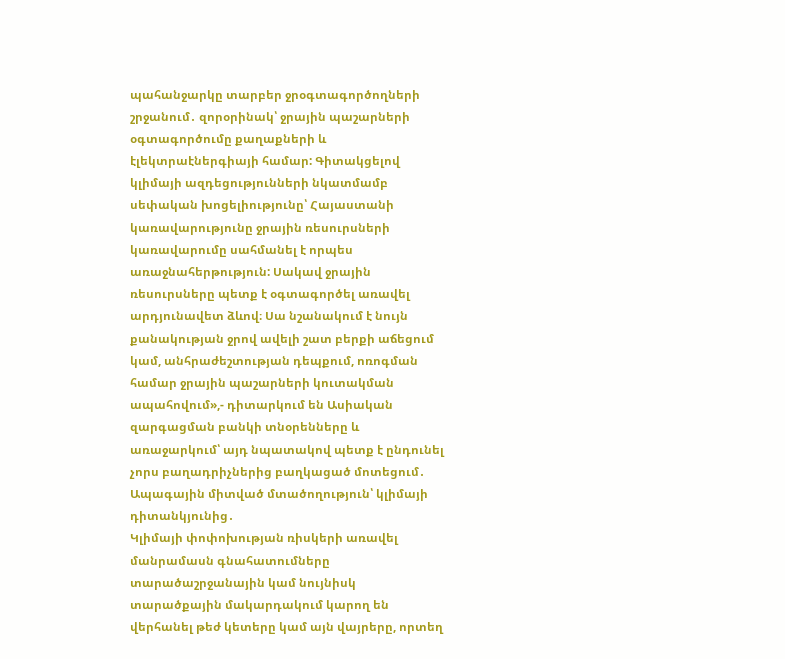պահանջարկը տարբեր ջրօգտագործողների շրջանում․ զորօրինակ՝ ջրային պաշարների օգտագործումը քաղաքների և էլեկտրաէներգիայի համար: Գիտակցելով կլիմայի ազդեցությունների նկատմամբ սեփական խոցելիությունը՝ Հայաստանի կառավարությունը ջրային ռեսուրսների կառավարումը սահմանել է որպես առաջնահերթություն: Սակավ ջրային ռեսուրսները պետք է օգտագործել առավել արդյունավետ ձևով։ Սա նշանակում է նույն քանակության ջրով ավելի շատ բերքի աճեցում կամ, անհրաժեշտության դեպքում, ոռոգման համար ջրային պաշարների կուտակման ապահովում»,- դիտարկում են Ասիական զարգացման բանկի տնօրենները և առաջարկում՝ այդ նպատակով պետք է ընդունել չորս բաղադրիչներից բաղկացած մոտեցում․
Ապագային միտված մտածողություն՝ կլիմայի դիտանկյունից․
Կլիմայի փոփոխության ռիսկերի առավել մանրամասն գնահատումները տարածաշրջանային կամ նույնիսկ տարածքային մակարդակում կարող են վերհանել թեժ կետերը կամ այն վայրերը, որտեղ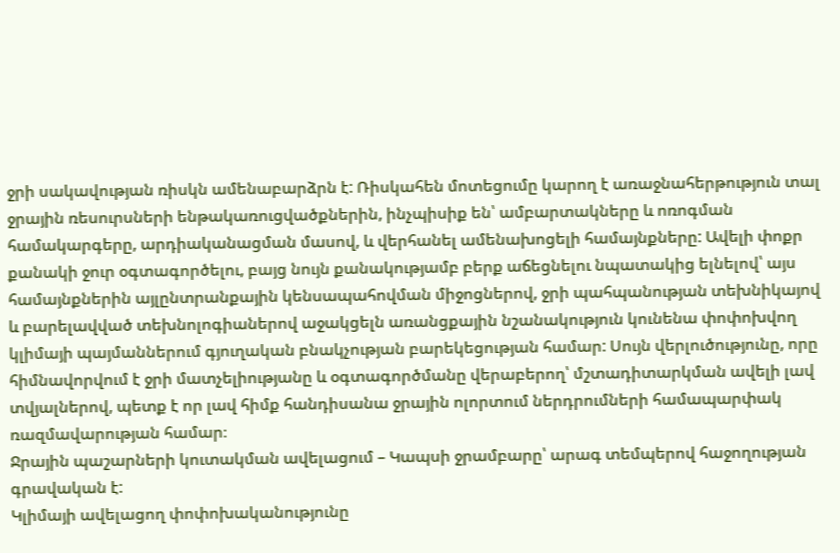ջրի սակավության ռիսկն ամենաբարձրն է: Ռիսկահեն մոտեցումը կարող է առաջնահերթություն տալ ջրային ռեսուրսների ենթակառուցվածքներին, ինչպիսիք են՝ ամբարտակները և ոռոգման համակարգերը, արդիականացման մասով, և վերհանել ամենախոցելի համայնքները: Ավելի փոքր քանակի ջուր օգտագործելու, բայց նույն քանակությամբ բերք աճեցնելու նպատակից ելնելով՝ այս համայնքներին այլընտրանքային կենսապահովման միջոցներով, ջրի պահպանության տեխնիկայով և բարելավված տեխնոլոգիաներով աջակցելն առանցքային նշանակություն կունենա փոփոխվող կլիմայի պայմաններում գյուղական բնակչության բարեկեցության համար: Սույն վերլուծությունը, որը հիմնավորվում է ջրի մատչելիությանը և օգտագործմանը վերաբերող՝ մշտադիտարկման ավելի լավ տվյալներով, պետք է որ լավ հիմք հանդիսանա ջրային ոլորտում ներդրումների համապարփակ ռազմավարության համար։
Ջրային պաշարների կուտակման ավելացում – Կապսի ջրամբարը՝ արագ տեմպերով հաջողության գրավական է:
Կլիմայի ավելացող փոփոխականությունը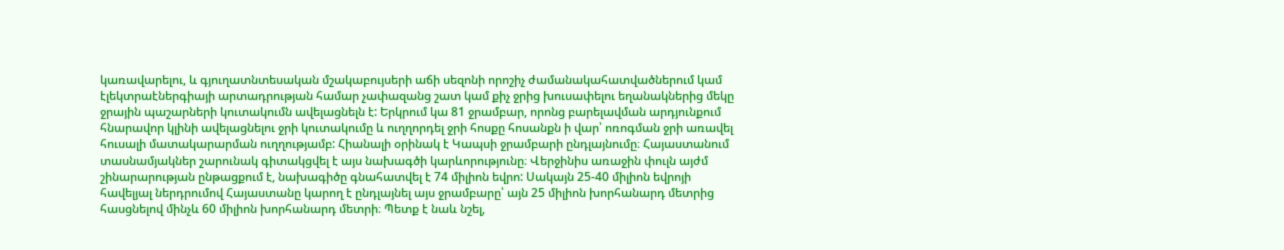կառավարելու, և գյուղատնտեսական մշակաբույսերի աճի սեզոնի որոշիչ ժամանակահատվածներում կամ էլեկտրաէներգիայի արտադրության համար չափազանց շատ կամ քիչ ջրից խուսափելու եղանակներից մեկը ջրային պաշարների կուտակումն ավելացնելն է: Երկրում կա 81 ջրամբար, որոնց բարելավման արդյունքում հնարավոր կլինի ավելացնելու ջրի կուտակումը և ուղղորդել ջրի հոսքը հոսանքն ի վար՝ ոռոգման ջրի առավել հուսալի մատակարարման ուղղությամբ: Հիանալի օրինակ է Կապսի ջրամբարի ընդլայնումը։ Հայաստանում տասնամյակներ շարունակ գիտակցվել է այս նախագծի կարևորությունը։ Վերջինիս առաջին փուլն այժմ շինարարության ընթացքում է, նախագիծը գնահատվել է 74 միլիոն եվրո: Սակայն 25-40 միլիոն եվրոյի հավելյալ ներդրումով Հայաստանը կարող է ընդլայնել այս ջրամբարը՝ այն 25 միլիոն խորհանարդ մետրից հասցնելով մինչև 60 միլիոն խորհանարդ մետրի։ Պետք է նաև նշել,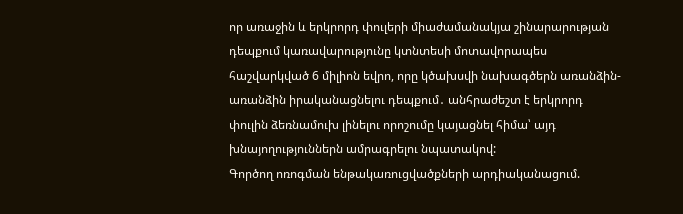որ առաջին և երկրորդ փուլերի միաժամանակյա շինարարության դեպքում կառավարությունը կտնտեսի մոտավորապես հաշվարկված 6 միլիոն եվրո, որը կծախսվի նախագծերն առանձին-առանձին իրականացնելու դեպքում․ անհրաժեշտ է երկրորդ փուլին ձեռնամուխ լինելու որոշումը կայացնել հիմա՝ այդ խնայողություններն ամրագրելու նպատակով:
Գործող ոռոգման ենթակառուցվածքների արդիականացում.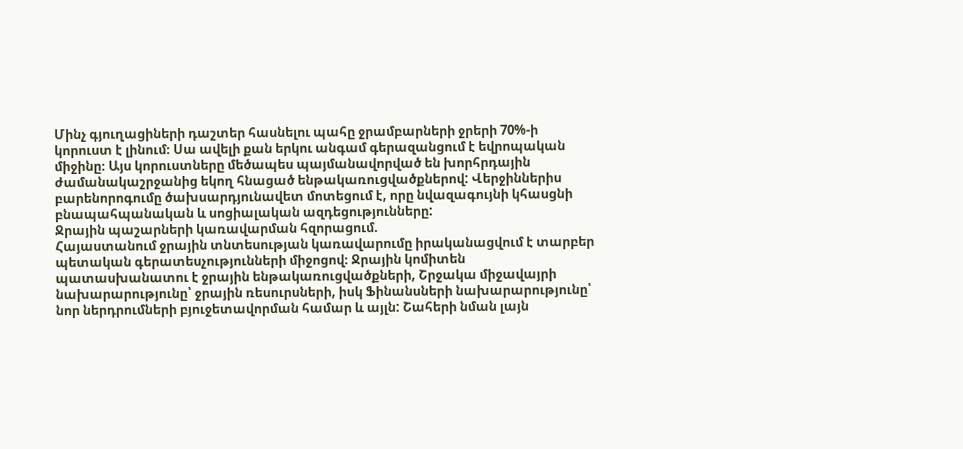Մինչ գյուղացիների դաշտեր հասնելու պահը ջրամբարների ջրերի 70%-ի կորուստ է լինում։ Սա ավելի քան երկու անգամ գերազանցում է եվրոպական միջինը։ Այս կորուստները մեծապես պայմանավորված են խորհրդային ժամանակաշրջանից եկող հնացած ենթակառուցվածքներով: Վերջիններիս բարենորոգումը ծախսարդյունավետ մոտեցում է, որը նվազագույնի կհասցնի բնապահպանական և սոցիալական ազդեցությունները:
Ջրային պաշարների կառավարման հզորացում.
Հայաստանում ջրային տնտեսության կառավարումը իրականացվում է տարբեր պետական գերատեսչությունների միջոցով։ Ջրային կոմիտեն պատասխանատու է ջրային ենթակառուցվածքների, Շրջակա միջավայրի նախարարությունը՝ ջրային ռեսուրսների, իսկ Ֆինանսների նախարարությունը՝ նոր ներդրումների բյուջետավորման համար և այլն: Շահերի նման լայն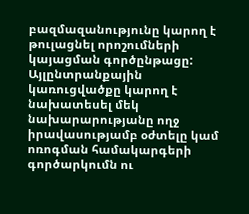բազմազանությունը կարող է թուլացնել որոշումների կայացման գործընթացը: Այլընտրանքային կառուցվածքը կարող է նախատեսել մեկ նախարարությանը ողջ իրավասությամբ օժտելը կամ ոռոգման համակարգերի գործարկումն ու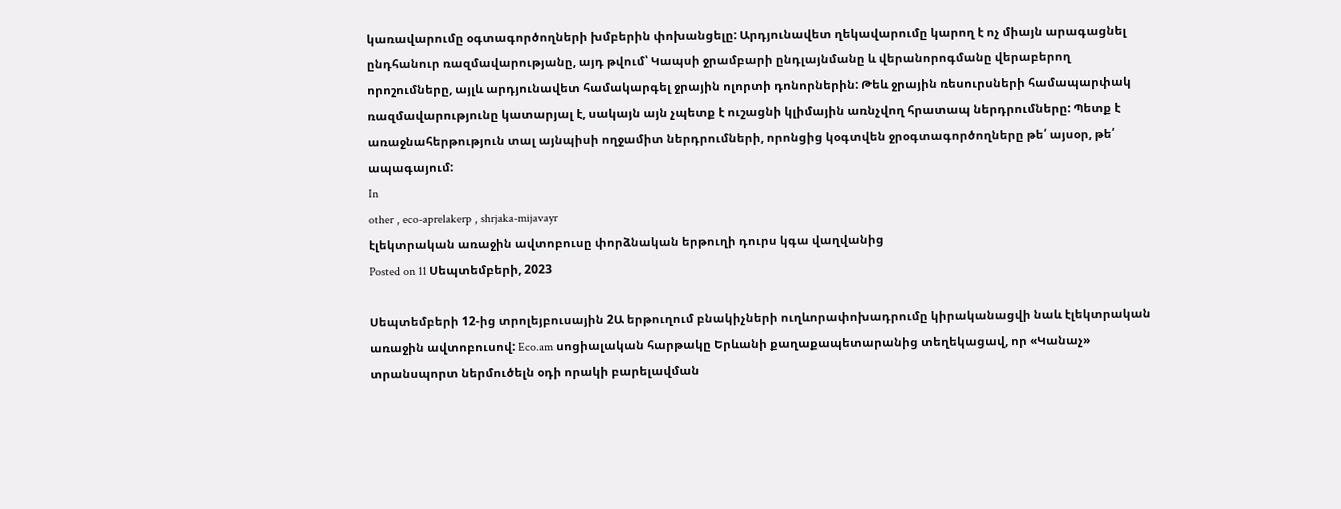կառավարումը օգտագործողների խմբերին փոխանցելը: Արդյունավետ ղեկավարումը կարող է ոչ միայն արագացնել ընդհանուր ռազմավարությանը, այդ թվում՝ Կապսի ջրամբարի ընդլայնմանը և վերանորոգմանը վերաբերող որոշումները, այլև արդյունավետ համակարգել ջրային ոլորտի դոնորներին: Թեև ջրային ռեսուրսների համապարփակ ռազմավարությունը կատարյալ է, սակայն այն չպետք է ուշացնի կլիմային առնչվող հրատապ ներդրումները: Պետք է առաջնահերթություն տալ այնպիսի ողջամիտ ներդրումների, որոնցից կօգտվեն ջրօգտագործողները թե՛ այսօր, թե՛ ապագայում:
In
other , eco-aprelakerp , shrjaka-mijavayr
էլեկտրական առաջին ավտոբուսը փորձնական երթուղի դուրս կգա վաղվանից
Posted on 11 Սեպտեմբերի, 2023

Սեպտեմբերի 12-ից տրոլեյբուսային 2Ա երթուղում բնակիչների ուղևորափոխադրումը կիրականացվի նաև էլեկտրական առաջին ավտոբուսով: Eco.am սոցիալական հարթակը Երևանի քաղաքապետարանից տեղեկացավ, որ «Կանաչ» տրանսպորտ ներմուծելն օդի որակի բարելավման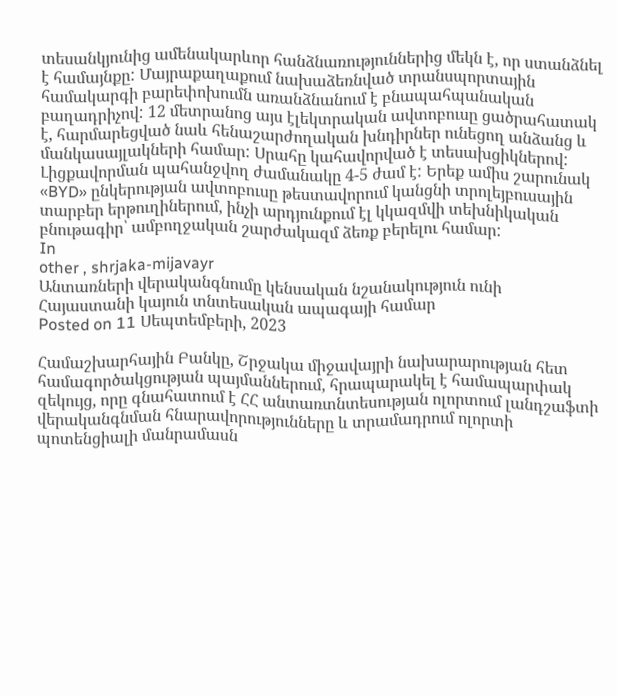տեսանկյունից ամենակարևոր հանձնառություններից մեկն է, որ ստանձնել է համայնքը: Մայրաքաղաքում նախաձեռնված տրանսպորտային համակարգի բարեփոխումն առանձնանում է բնապահպանական բաղադրիչով: 12 մետրանոց այս էլեկտրական ավտոբուսը ցածրահատակ է, հարմարեցված նաև հենաշարժողական խնդիրներ ունեցող անձանց և մանկասայլակների համար: Սրահը կահավորված է տեսախցիկներով: Լիցքավորման պահանջվող ժամանակը 4-5 ժամ է: Երեք ամիս շարունակ «BYD» ընկերության ավտոբուսը թեստավորում կանցնի տրոլեյբուսային տարբեր երթուղիներում, ինչի արդյունքում էլ կկազմվի տեխնիկական բնութագիր՝ ամբողջական շարժակազմ ձեռք բերելու համար:
In
other , shrjaka-mijavayr
Անտառների վերականգնումը կենսական նշանակություն ունի Հայաստանի կայուն տնտեսական ապագայի համար
Posted on 11 Սեպտեմբերի, 2023

Համաշխարհային Բանկը, Շրջակա միջավայրի նախարարության հետ համագործակցության պայմաններում, հրապարակել է համապարփակ զեկույց, որը գնահատում է ՀՀ անտառտնտեսության ոլորտում լանդշաֆտի վերականգնման հնարավորությունները և տրամադրում ոլորտի պոտենցիալի մանրամասն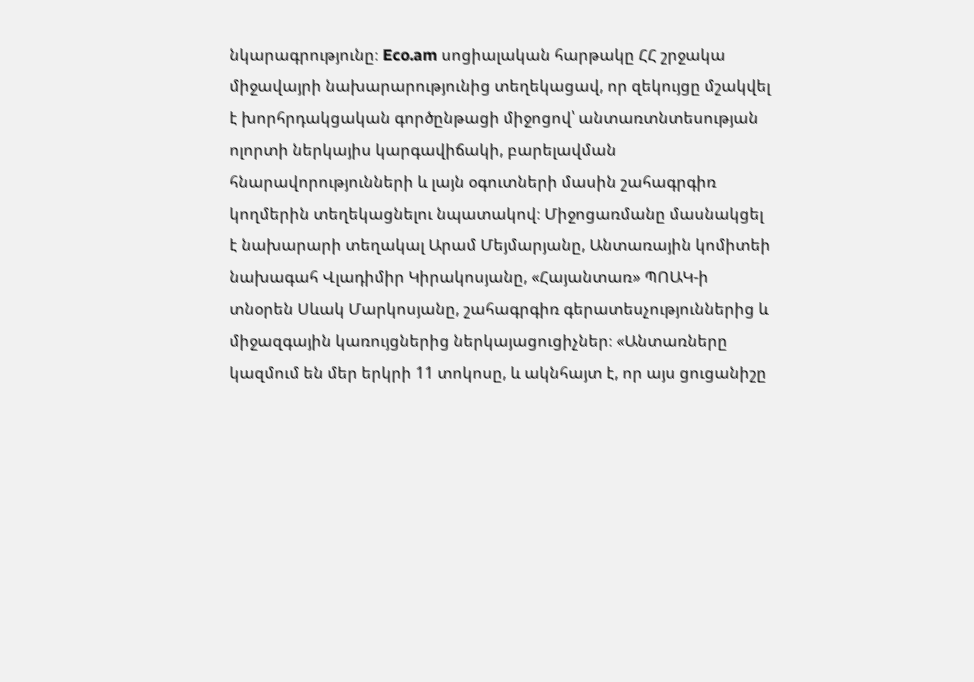նկարագրությունը։ Eco.am սոցիալական հարթակը ՀՀ շրջակա միջավայրի նախարարությունից տեղեկացավ, որ զեկույցը մշակվել է խորհրդակցական գործընթացի միջոցով՝ անտառտնտեսության ոլորտի ներկայիս կարգավիճակի, բարելավման հնարավորությունների և լայն օգուտների մասին շահագրգիռ կողմերին տեղեկացնելու նպատակով։ Միջոցառմանը մասնակցել է նախարարի տեղակալ Արամ Մեյմարյանը, Անտառային կոմիտեի նախագահ Վլադիմիր Կիրակոսյանը, «Հայանտառ» ՊՈԱԿ-ի տնօրեն Սևակ Մարկոսյանը, շահագրգիռ գերատեսչություններից և միջազգային կառույցներից ներկայացուցիչներ։ «Անտառները կազմում են մեր երկրի 11 տոկոսը, և ակնհայտ է, որ այս ցուցանիշը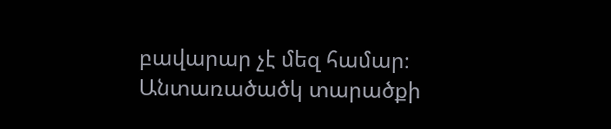բավարար չէ մեզ համար։ Անտառածածկ տարածքի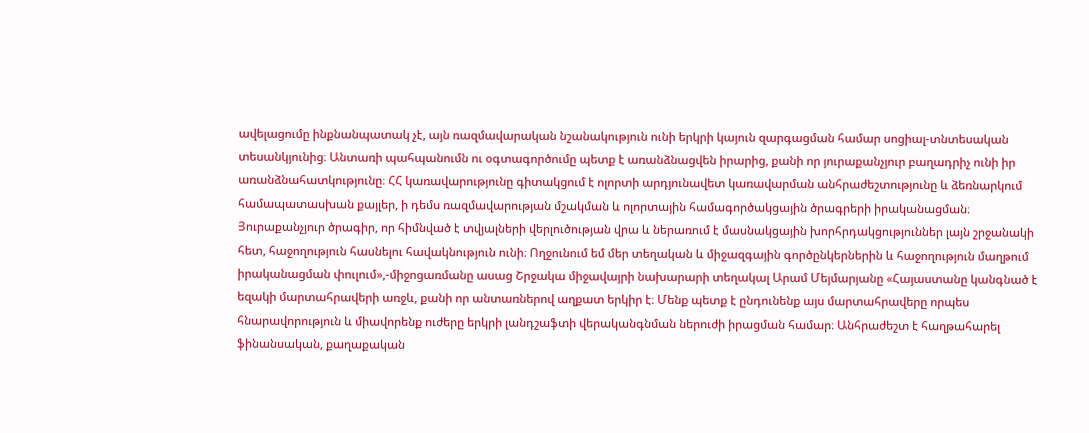ավելացումը ինքնանպատակ չէ, այն ռազմավարական նշանակություն ունի երկրի կայուն զարգացման համար սոցիալ-տնտեսական տեսանկյունից։ Անտառի պահպանումն ու օգտագործումը պետք է առանձնացվեն իրարից, քանի որ յուրաքանչյուր բաղադրիչ ունի իր առանձնահատկությունը։ ՀՀ կառավարությունը գիտակցում է ոլորտի արդյունավետ կառավարման անհրաժեշտությունը և ձեռնարկում համապատասխան քայլեր, ի դեմս ռազմավարության մշակման և ոլորտային համագործակցային ծրագրերի իրականացման։ Յուրաքանչյուր ծրագիր, որ հիմնված է տվյալների վերլուծության վրա և ներառում է մասնակցային խորհրդակցություններ լայն շրջանակի հետ, հաջողություն հասնելու հավակնություն ունի։ Ողջունում եմ մեր տեղական և միջազգային գործընկերներին և հաջողություն մաղթում իրականացման փուլում»,-միջոցառմանը ասաց Շրջակա միջավայրի նախարարի տեղակալ Արամ Մեյմարյանը «Հայաստանը կանգնած է եզակի մարտահրավերի առջև, քանի որ անտառներով աղքատ երկիր է։ Մենք պետք է ընդունենք այս մարտահրավերը որպես հնարավորություն և միավորենք ուժերը երկրի լանդշաֆտի վերականգնման ներուժի իրացման համար։ Անհրաժեշտ է հաղթահարել ֆինանսական, քաղաքական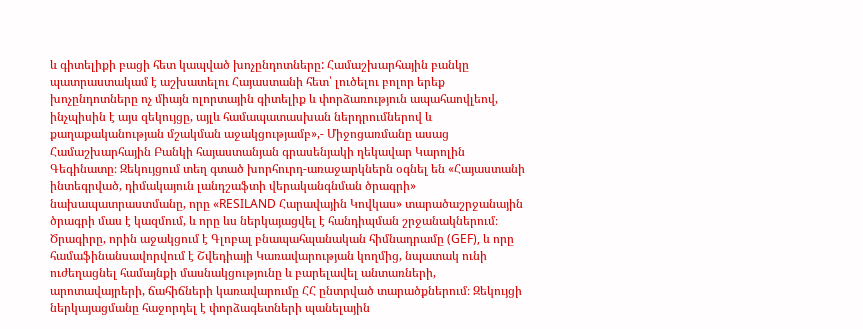և գիտելիքի բացի հետ կապված խոչընդոտները: Համաշխարհային բանկը պատրաստակամ է աշխատելու Հայաստանի հետ՝ լուծելու բոլոր երեք խոչընդոտները ոչ միայն ոլորտային գիտելիք և փորձառություն ապահաովլեով, ինչպիսին է այս զեկույցը, այլև համապատասխան ներդրումներով և քաղաքականության մշակման աջակցությամբ»,- Միջոցառմանը ասաց Համաշխարհային Բանկի հայաստանյան գրասենյակի ղեկավար Կարոլին Գեգինատը։ Զեկույցում տեղ գտած խորհուրդ-առաջարկներն օգնել են «Հայաստանի ինտեգրված, դիմակայուն լանդշաֆտի վերականգնման ծրագրի» նախապատրաստմանը, որը «RESILAND Հարավային Կովկաս» տարածաշրջանային ծրագրի մաս է կազմում, և որը ևս ներկայացվել է հանդիպման շրջանակներում։ Ծրագիրը, որին աջակցում է Գլոբալ բնապահպանական հիմնադրամը (GEF), և որը համաֆինանսավորվում է Շվեդիայի Կառավարության կողմից, նպատակ ունի ուժեղացնել համայնքի մասնակցությունը և բարելավել անտառների, արոտավայրերի, ճահիճների կառավարումը ՀՀ ընտրված տարածքներում։ Զեկույցի ներկայացմանը հաջորդել է փորձագետների պանելային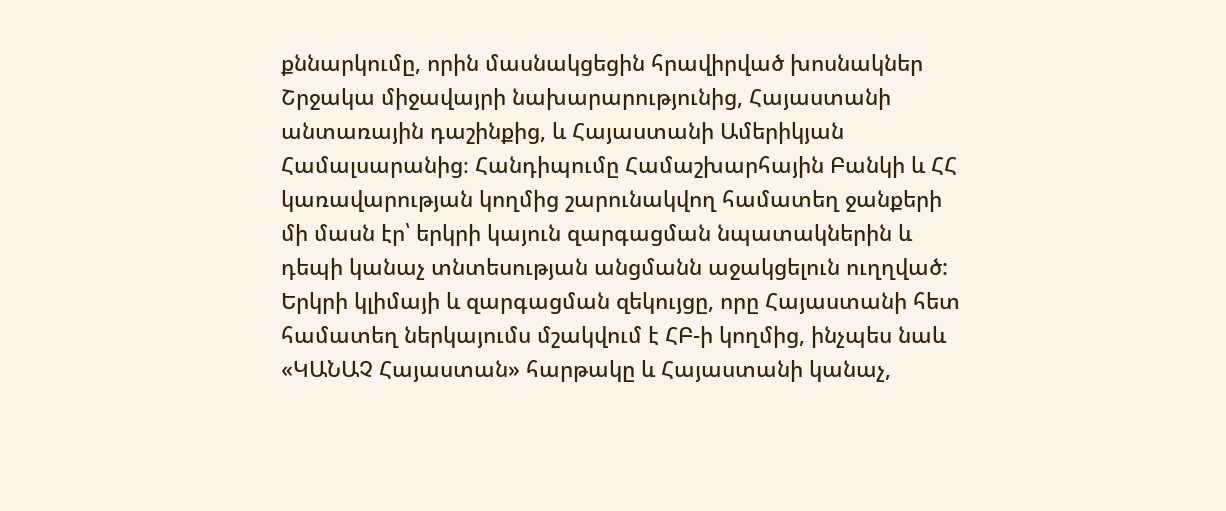քննարկումը, որին մասնակցեցին հրավիրված խոսնակներ Շրջակա միջավայրի նախարարությունից, Հայաստանի անտառային դաշինքից, և Հայաստանի Ամերիկյան Համալսարանից։ Հանդիպումը Համաշխարհային Բանկի և ՀՀ կառավարության կողմից շարունակվող համատեղ ջանքերի մի մասն էր՝ երկրի կայուն զարգացման նպատակներին և դեպի կանաչ տնտեսության անցմանն աջակցելուն ուղղված: Երկրի կլիմայի և զարգացման զեկույցը, որը Հայաստանի հետ համատեղ ներկայումս մշակվում է ՀԲ-ի կողմից, ինչպես նաև «ԿԱՆԱՉ Հայաստան» հարթակը և Հայաստանի կանաչ,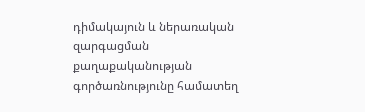դիմակայուն և ներառական զարգացման քաղաքականության գործառնությունը համատեղ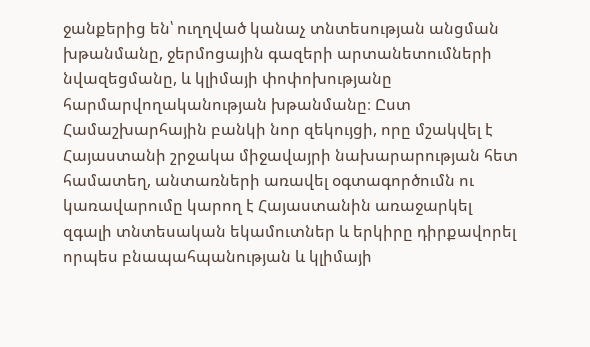ջանքերից են՝ ուղղված կանաչ տնտեսության անցման խթանմանը, ջերմոցային գազերի արտանետումների նվազեցմանը, և կլիմայի փոփոխությանը հարմարվողականության խթանմանը։ Ըստ Համաշխարհային բանկի նոր զեկույցի, որը մշակվել է Հայաստանի շրջակա միջավայրի նախարարության հետ համատեղ, անտառների առավել օգտագործումն ու կառավարումը կարող է Հայաստանին առաջարկել զգալի տնտեսական եկամուտներ և երկիրը դիրքավորել որպես բնապահպանության և կլիմայի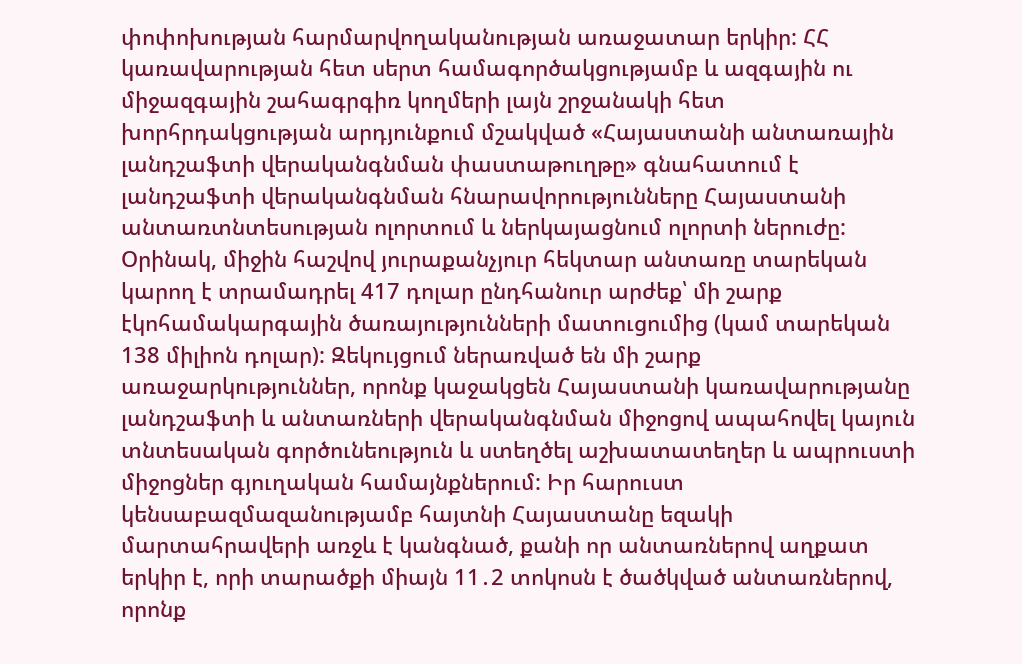փոփոխության հարմարվողականության առաջատար երկիր: ՀՀ կառավարության հետ սերտ համագործակցությամբ և ազգային ու միջազգային շահագրգիռ կողմերի լայն շրջանակի հետ խորհրդակցության արդյունքում մշակված «Հայաստանի անտառային լանդշաֆտի վերականգնման փաստաթուղթը» գնահատում է լանդշաֆտի վերականգնման հնարավորությունները Հայաստանի անտառտնտեսության ոլորտում և ներկայացնում ոլորտի ներուժը: Օրինակ, միջին հաշվով յուրաքանչյուր հեկտար անտառը տարեկան կարող է տրամադրել 417 դոլար ընդհանուր արժեք՝ մի շարք էկոհամակարգային ծառայությունների մատուցումից (կամ տարեկան 138 միլիոն դոլար): Զեկույցում ներառված են մի շարք առաջարկություններ, որոնք կաջակցեն Հայաստանի կառավարությանը լանդշաֆտի և անտառների վերականգնման միջոցով ապահովել կայուն տնտեսական գործունեություն և ստեղծել աշխատատեղեր և ապրուստի միջոցներ գյուղական համայնքներում: Իր հարուստ կենսաբազմազանությամբ հայտնի Հայաստանը եզակի մարտահրավերի առջև է կանգնած, քանի որ անտառներով աղքատ երկիր է, որի տարածքի միայն 11․2 տոկոսն է ծածկված անտառներով, որոնք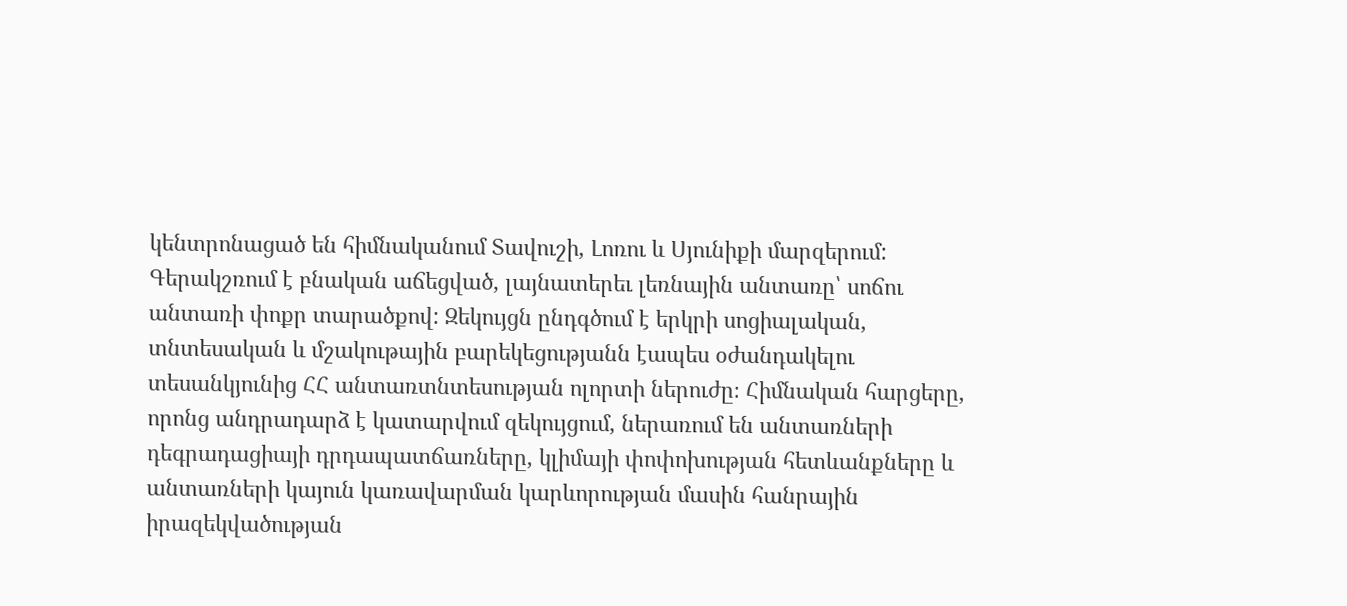կենտրոնացած են հիմնականում Տավուշի, Լոռու և Սյունիքի մարզերում: Գերակշռում է բնական աճեցված, լայնատերեւ լեռնային անտառը՝ սոճու անտառի փոքր տարածքով: Զեկույցն ընդգծում է երկրի սոցիալական, տնտեսական և մշակութային բարեկեցությանն էապես օժանդակելու տեսանկյունից ՀՀ անտառտնտեսության ոլորտի ներուժը։ Հիմնական հարցերը, որոնց անդրադարձ է կատարվում զեկույցում, ներառում են անտառների դեգրադացիայի դրդապատճառները, կլիմայի փոփոխության հետևանքները և անտառների կայուն կառավարման կարևորության մասին հանրային իրազեկվածության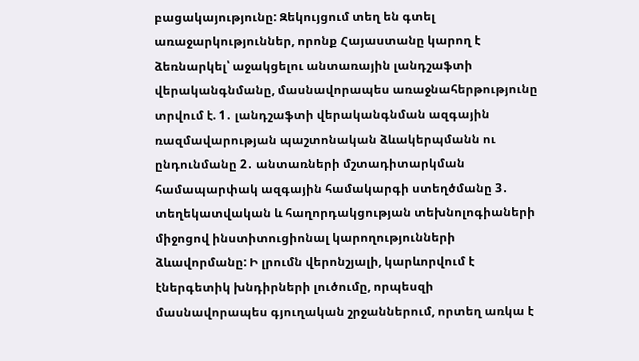բացակայությունը: Զեկույցում տեղ են գտել առաջարկություններ, որոնք Հայաստանը կարող է ձեռնարկել՝ աջակցելու անտառային լանդշաֆտի վերականգնմանը, մասնավորապես առաջնահերթությունը տրվում է. 1․ լանդշաֆտի վերականգնման ազգային ռազմավարության պաշտոնական ձևակերպմանն ու ընդունմանը 2․ անտառների մշտադիտարկման համապարփակ ազգային համակարգի ստեղծմանը 3․ տեղեկատվական և հաղորդակցության տեխնոլոգիաների միջոցով ինստիտուցիոնալ կարողությունների ձևավորմանը: Ի լրումն վերոնշյալի, կարևորվում է էներգետիկ խնդիրների լուծումը, որպեսզի մասնավորապես գյուղական շրջաններում, որտեղ առկա է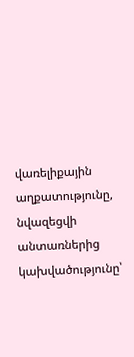վառելիքային աղքատությունը, նվազեցվի անտառներից կախվածությունը՝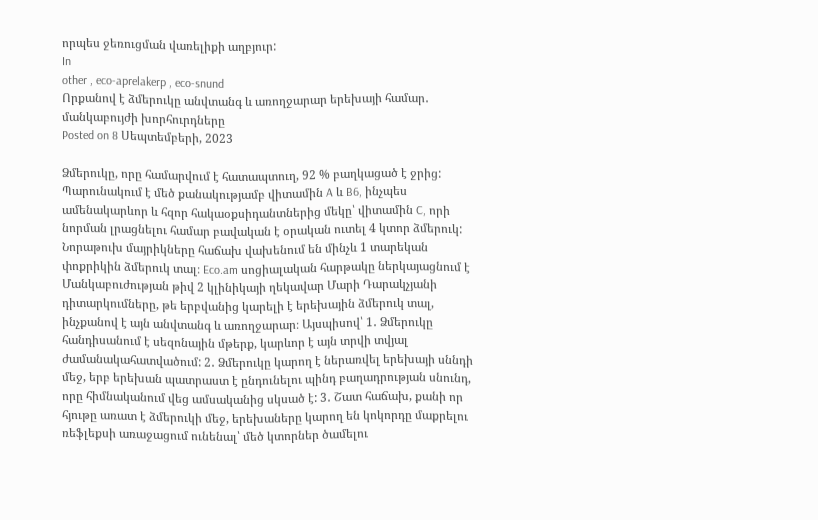որպես ջեռուցման վառելիքի աղբյուր:
In
other , eco-aprelakerp , eco-snund
Որքանով է ձմերուկը անվտանգ և առողջարար երեխայի համար․ մանկաբույժի խորհուրդները
Posted on 8 Սեպտեմբերի, 2023

Ձմերուկը, որը համարվում է հատապտուղ, 92 % բաղկացած է ջրից: Պարունակում է մեծ քանակությամբ վիտամին A և B6, ինչպես ամենակարևոր և հզոր հակաօքսիդանտներից մեկը՝ վիտամին C, որի նորման լրացնելու համար բավական է օրական ուտել 4 կտոր ձմերուկ: Նորաթուխ մայրիկները հաճախ վախենում են մինչև 1 տարեկան փոքրիկին ձմերուկ տալ։ Eco.am սոցիալական հարթակը ներկայացնում է Մանկաբուժության թիվ 2 կլինիկայի ղեկավար Մարի Դարակչյանի դիտարկումները, թե երբվանից կարելի է երեխային ձմերուկ տալ, ինչքանով է այն անվտանգ և առողջարար։ Այսպիսով՝ 1․ Ձմերուկը հանդիսանում է սեզոնային մթերք, կարևոր է այն տրվի տվյալ ժամանակահատվածում: 2․ Ձմերուկը կարող է ներառվել երեխայի սննդի մեջ, երբ երեխան պատրաստ է ընդունելու պինդ բաղադրության սնունդ, որը հիմնականում վեց ամսականից սկսած է: 3․ Շատ հաճախ, քանի որ հյութը առատ է ձմերուկի մեջ, երեխաները կարող են կոկորդը մաքրելու ռեֆլեքսի առաջացում ունենալ՝ մեծ կտորներ ծամելու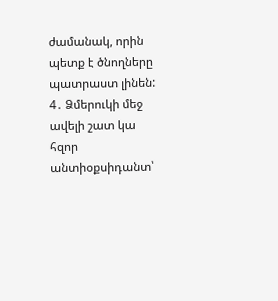ժամանակ, որին պետք է ծնողները պատրաստ լինեն: 4․ Ձմերուկի մեջ ավելի շատ կա հզոր անտիօքսիդանտ՝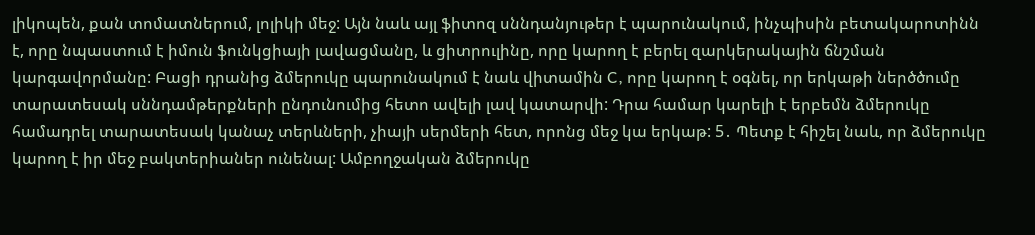լիկոպեն, քան տոմատներում, լոլիկի մեջ: Այն նաև այլ ֆիտոզ սննդանյութեր է պարունակում, ինչպիսին բետակարոտինն է, որը նպաստում է իմուն ֆունկցիայի լավացմանը, և ցիտրուլինը, որը կարող է բերել զարկերակային ճնշման կարգավորմանը: Բացի դրանից ձմերուկը պարունակում է նաև վիտամին C, որը կարող է օգնել, որ երկաթի ներծծումը տարատեսակ սննդամթերքների ընդունումից հետո ավելի լավ կատարվի: Դրա համար կարելի է երբեմն ձմերուկը համադրել տարատեսակ կանաչ տերևների, չիայի սերմերի հետ, որոնց մեջ կա երկաթ: 5․ Պետք է հիշել նաև, որ ձմերուկը կարող է իր մեջ բակտերիաներ ունենալ: Ամբողջական ձմերուկը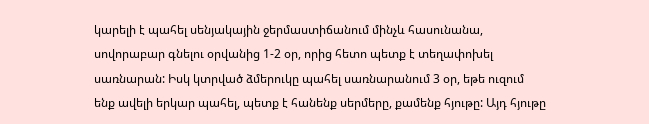կարելի է պահել սենյակային ջերմաստիճանում մինչև հասունանա, սովորաբար գնելու օրվանից 1-2 օր, որից հետո պետք է տեղափոխել սառնարան: Իսկ կտրված ձմերուկը պահել սառնարանում 3 օր, եթե ուզում ենք ավելի երկար պահել, պետք է հանենք սերմերը, քամենք հյութը: Այդ հյութը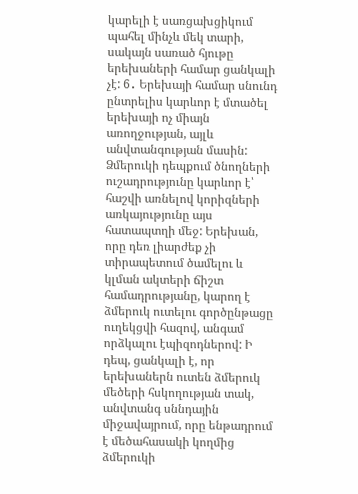կարելի է սառցախցիկում պահել մինչև մեկ տարի, սակայն սառած հյութը երեխաների համար ցանկալի չէ: 6․ Երեխայի համար սնունդ ընտրելիս կարևոր է մտածել երեխայի ոչ միայն առողջության, այլև անվտանգության մասին: Ձմերուկի դեպքում ծնողների ուշադրությունը կարևոր է՝ հաշվի առնելով կորիզների առկայությունը այս հատապտղի մեջ: Երեխան, որը դեռ լիարժեք չի տիրապետում ծամելու և կլման ակտերի ճիշտ համադրությանը, կարող է ձմերուկ ուտելու գործընթացը ուղեկցվի հազով, անգամ որձկալու էպիզոդներով: Ի դեպ, ցանկալի է, որ երեխաներն ուտեն ձմերուկ մեծերի հսկողության տակ, անվտանգ սննդային միջավայրում, որը ենթադրում է մեծահասակի կողմից ձմերուկի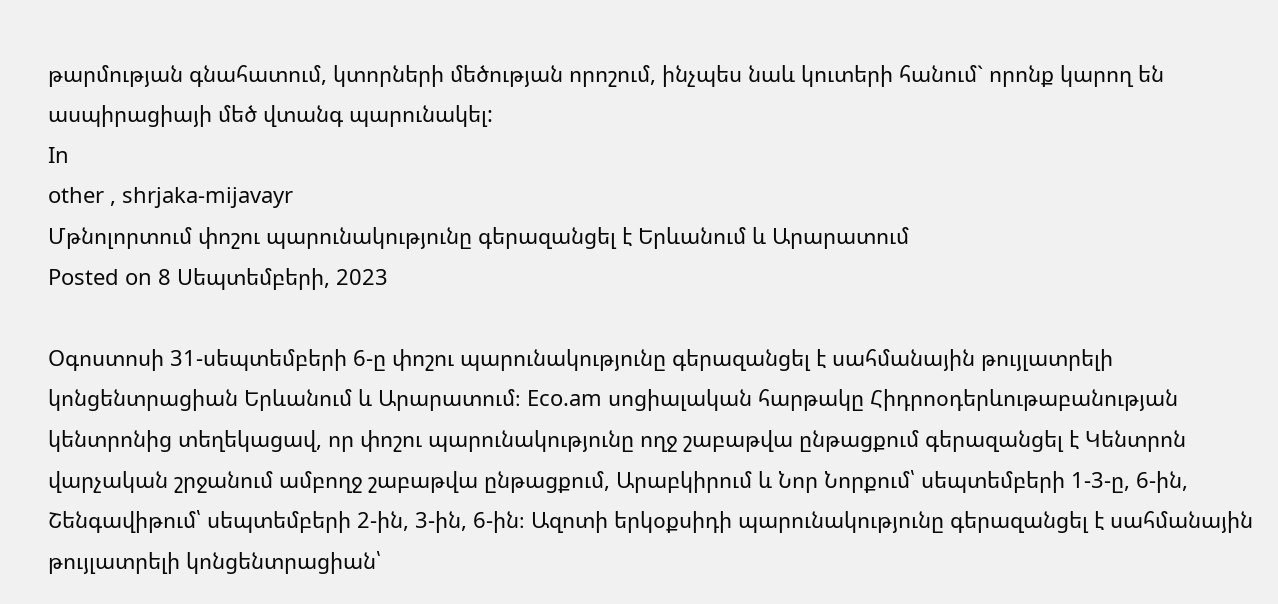թարմության գնահատում, կտորների մեծության որոշում, ինչպես նաև կուտերի հանում` որոնք կարող են ասպիրացիայի մեծ վտանգ պարունակել:
In
other , shrjaka-mijavayr
Մթնոլորտում փոշու պարունակությունը գերազանցել է Երևանում և Արարատում
Posted on 8 Սեպտեմբերի, 2023

Օգոստոսի 31-սեպտեմբերի 6-ը փոշու պարունակությունը գերազանցել է սահմանային թույլատրելի կոնցենտրացիան Երևանում և Արարատում։ Eco.am սոցիալական հարթակը Հիդրոօդերևութաբանության կենտրոնից տեղեկացավ, որ փոշու պարունակությունը ողջ շաբաթվա ընթացքում գերազանցել է Կենտրոն վարչական շրջանում ամբողջ շաբաթվա ընթացքում, Արաբկիրում և Նոր Նորքում՝ սեպտեմբերի 1-3-ը, 6-ին, Շենգավիթում՝ սեպտեմբերի 2-ին, 3-ին, 6-ին։ Ազոտի երկօքսիդի պարունակությունը գերազանցել է սահմանային թույլատրելի կոնցենտրացիան՝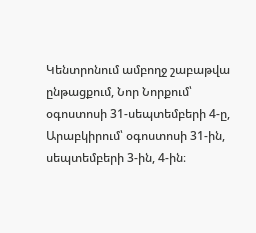Կենտրոնում ամբողջ շաբաթվա ընթացքում, Նոր Նորքում՝ օգոստոսի 31-սեպտեմբերի 4-ը, Արաբկիրում՝ օգոստոսի 31-ին, սեպտեմբերի 3-ին, 4-ին։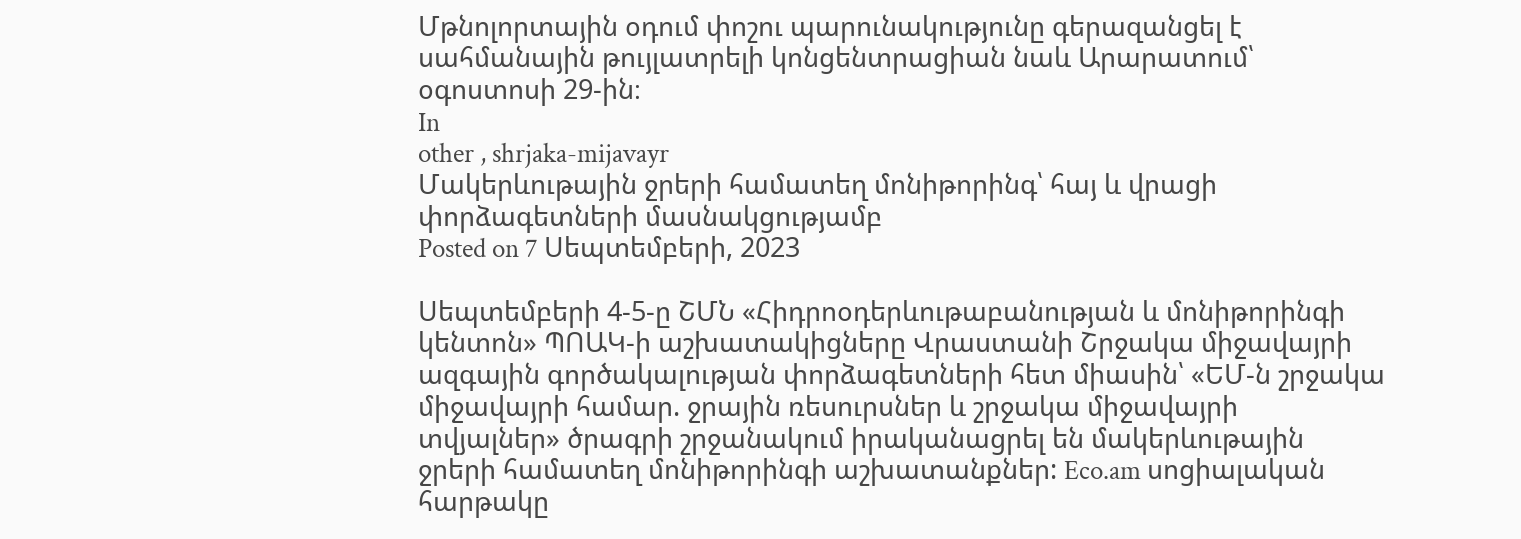Մթնոլորտային օդում փոշու պարունակությունը գերազանցել է սահմանային թույլատրելի կոնցենտրացիան նաև Արարատում՝ օգոստոսի 29-ին։
In
other , shrjaka-mijavayr
Մակերևութային ջրերի համատեղ մոնիթորինգ՝ հայ և վրացի փորձագետների մասնակցությամբ
Posted on 7 Սեպտեմբերի, 2023

Սեպտեմբերի 4-5-ը ՇՄՆ «Հիդրոօդերևութաբանության և մոնիթորինգի կենտոն» ՊՈԱԿ-ի աշխատակիցները Վրաստանի Շրջակա միջավայրի ազգային գործակալության փորձագետների հետ միասին՝ «ԵՄ-ն շրջակա միջավայրի համար. ջրային ռեսուրսներ և շրջակա միջավայրի տվյալներ» ծրագրի շրջանակում իրականացրել են մակերևութային ջրերի համատեղ մոնիթորինգի աշխատանքներ: Eco.am սոցիալական հարթակը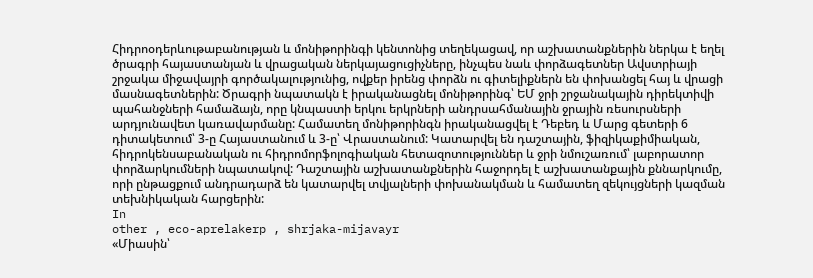Հիդրոօդերևութաբանության և մոնիթորինգի կենտոնից տեղեկացավ, որ աշխատանքներին ներկա է եղել ծրագրի հայաստանյան և վրացական ներկայացուցիչները, ինչպես նաև փորձագետներ Ավստրիայի շրջակա միջավայրի գործակալությունից, ովքեր իրենց փորձն ու գիտելիքներն են փոխանցել հայ և վրացի մասնագետներին: Ծրագրի նպատակն է իրականացնել մոնիթորինգ՝ ԵՄ ջրի շրջանակային դիրեկտիվի պահանջների համաձայն, որը կնպաստի երկու երկրների անդրսահմանային ջրային ռեսուրսների արդյունավետ կառավարմանը: Համատեղ մոնիթորինգն իրականացվել է Դեբեդ և Մարց գետերի 6 դիտակետում՝ 3-ը Հայաստանում և 3-ը՝ Վրաստանում: Կատարվել են դաշտային, ֆիզիկաքիմիական, հիդրոկենսաբանական ու հիդրոմորֆոլոգիական հետազոտություններ և ջրի նմուշառում՝ լաբորատոր փորձարկումների նպատակով: Դաշտային աշխատանքներին հաջորդել է աշխատանքային քննարկումը, որի ընթացքում անդրադարձ են կատարվել տվյալների փոխանակման և համատեղ զեկույցների կազման տեխնիկական հարցերին:
In
other , eco-aprelakerp , shrjaka-mijavayr
«Միասին՝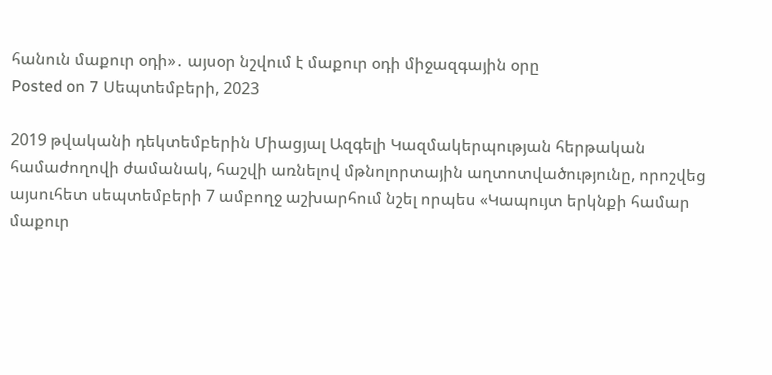հանուն մաքուր օդի»․ այսօր նշվում է մաքուր օդի միջազգային օրը
Posted on 7 Սեպտեմբերի, 2023

2019 թվականի դեկտեմբերին Միացյալ Ազգելի Կազմակերպության հերթական համաժողովի ժամանակ, հաշվի առնելով մթնոլորտային աղտոտվածությունը, որոշվեց այսուհետ սեպտեմբերի 7 ամբողջ աշխարհում նշել որպես «Կապույտ երկնքի համար մաքուր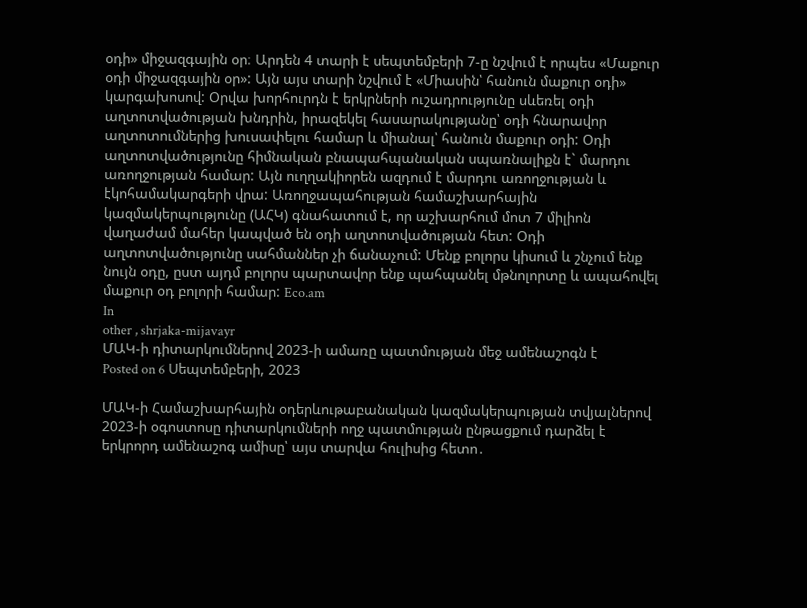օդի» միջազգային օր։ Արդեն 4 տարի է սեպտեմբերի 7-ը նշվում է որպես «Մաքուր օդի միջազգային օր»: Այն այս տարի նշվում է «Միասին՝ հանուն մաքուր օդի» կարգախոսով: Օրվա խորհուրդն է երկրների ուշադրությունը սևեռել օդի աղտոտվածության խնդրին, իրազեկել հասարակությանը՝ օդի հնարավոր աղտոտումներից խուսափելու համար և միանալ՝ հանուն մաքուր օդի: Օդի աղտոտվածությունը հիմնական բնապահպանական սպառնալիքն է` մարդու առողջության համար: Այն ուղղակիորեն ազդում է մարդու առողջության և էկոհամակարգերի վրա: Առողջապահության համաշխարհային կազմակերպությունը (ԱՀԿ) գնահատում է, որ աշխարհում մոտ 7 միլիոն վաղաժամ մահեր կապված են օդի աղտոտվածության հետ: Օդի աղտոտվածությունը սահմաններ չի ճանաչում: Մենք բոլորս կիսում և շնչում ենք նույն օդը, ըստ այդմ բոլորս պարտավոր ենք պահպանել մթնոլորտը և ապահովել մաքուր օդ բոլորի համար: Eco.am
In
other , shrjaka-mijavayr
ՄԱԿ-ի դիտարկումներով 2023-ի ամառը պատմության մեջ ամենաշոգն է
Posted on 6 Սեպտեմբերի, 2023

ՄԱԿ-ի Համաշխարհային օդերևութաբանական կազմակերպության տվյալներով 2023-ի օգոստոսը դիտարկումների ողջ պատմության ընթացքում դարձել է երկրորդ ամենաշոգ ամիսը՝ այս տարվա հուլիսից հետո․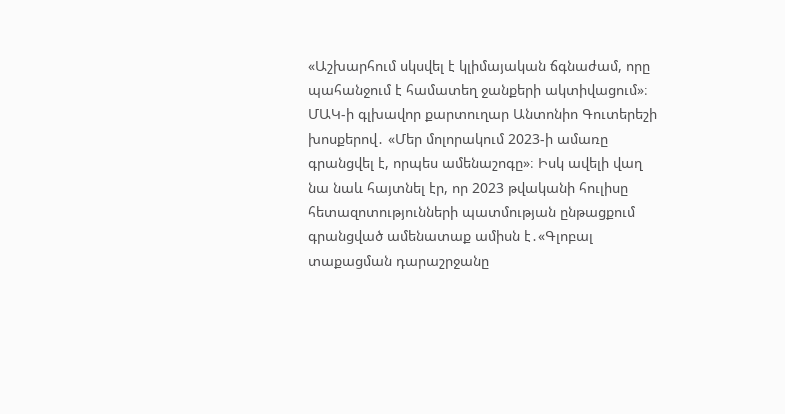«Աշխարհում սկսվել է կլիմայական ճգնաժամ, որը պահանջում է համատեղ ջանքերի ակտիվացում»։ ՄԱԿ-ի գլխավոր քարտուղար Անտոնիո Գուտերեշի խոսքերով․ «Մեր մոլորակում 2023-ի ամառը գրանցվել է, որպես ամենաշոգը»։ Իսկ ավելի վաղ նա նաև հայտնել էր, որ 2023 թվականի հուլիսը հետազոտությունների պատմության ընթացքում գրանցված ամենատաք ամիսն է․«Գլոբալ տաքացման դարաշրջանը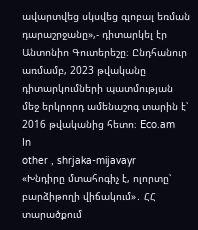ավարտվեց սկսվեց գլոբալ եռման դարաշրջանը»,- դիտարկել էր Անտոնիո Գուտերեշը։ Ընդհանուր առմամբ, 2023 թվականը դիտարկումների պատմության մեջ երկրորդ ամենաշոգ տարին է՝ 2016 թվականից հետո։ Eco.am
In
other , shrjaka-mijavayr
«Խնդիրը մտահոգիչ է, ոլորտը՝ բարձիթողի վիճակում»․ ՀՀ տարածքում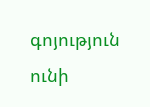գոյություն ունի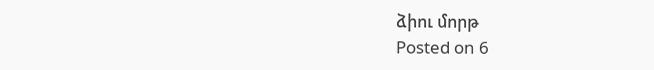ձիու մորթ
Posted on 6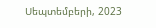Սեպտեմբերի, 2023